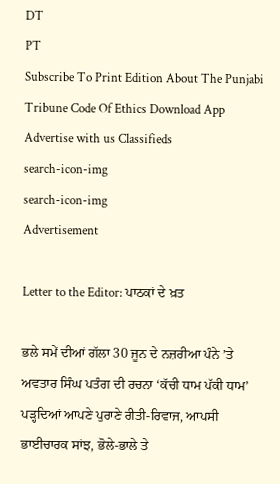DT
PT
Subscribe To Print Edition About The Punjabi Tribune Code Of Ethics Download App Advertise with us Classifieds
search-icon-img
search-icon-img
Advertisement

Letter to the Editor: ਪਾਠਕਾਂ ਦੇ ਖ਼ਤ

ਭਲੇ ਸਮੇਂ ਦੀਆਂ ਗੱਲਾ 30 ਜੂਨ ਦੇ ਨਜ਼ਰੀਆ ਪੰਨੇ ’ਤੇ ਅਵਤਾਰ ਸਿੰਘ ਪਤੰਗ ਦੀ ਰਚਨਾ ‘ਕੱਚੀ ਧਾਮ ਪੱਕੀ ਧਾਮ’ ਪੜ੍ਹਦਿਆਂ ਆਪਣੇ ਪੁਰਾਣੇ ਰੀਤੀ-ਰਿਵਾਜ, ਆਪਸੀ ਭਾਈਚਾਰਕ ਸਾਂਝ, ਭੋਲੇ-ਭਾਲੇ ਤੇ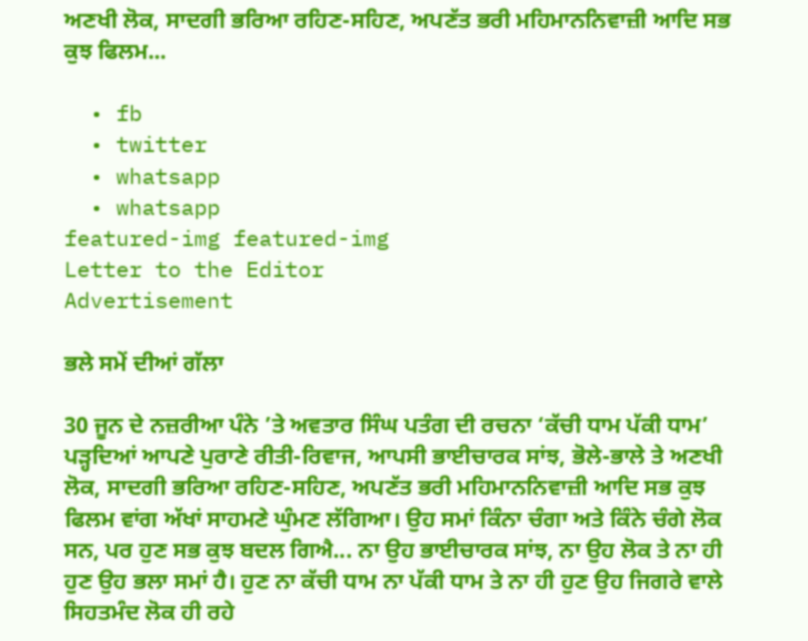ਅਣਖੀ ਲੋਕ, ਸਾਦਗੀ ਭਰਿਆ ਰਹਿਣ-ਸਹਿਣ, ਅਪਣੱਤ ਭਰੀ ਮਹਿਮਾਨਨਿਵਾਜ਼ੀ ਆਦਿ ਸਭ ਕੁਝ ਫਿਲਮ...

  • fb
  • twitter
  • whatsapp
  • whatsapp
featured-img featured-img
Letter to the Editor
Advertisement

ਭਲੇ ਸਮੇਂ ਦੀਆਂ ਗੱਲਾ

30 ਜੂਨ ਦੇ ਨਜ਼ਰੀਆ ਪੰਨੇ ’ਤੇ ਅਵਤਾਰ ਸਿੰਘ ਪਤੰਗ ਦੀ ਰਚਨਾ ‘ਕੱਚੀ ਧਾਮ ਪੱਕੀ ਧਾਮ’ ਪੜ੍ਹਦਿਆਂ ਆਪਣੇ ਪੁਰਾਣੇ ਰੀਤੀ-ਰਿਵਾਜ, ਆਪਸੀ ਭਾਈਚਾਰਕ ਸਾਂਝ, ਭੋਲੇ-ਭਾਲੇ ਤੇ ਅਣਖੀ ਲੋਕ, ਸਾਦਗੀ ਭਰਿਆ ਰਹਿਣ-ਸਹਿਣ, ਅਪਣੱਤ ਭਰੀ ਮਹਿਮਾਨਨਿਵਾਜ਼ੀ ਆਦਿ ਸਭ ਕੁਝ ਫਿਲਮ ਵਾਂਗ ਅੱਖਾਂ ਸਾਹਮਣੇ ਘੁੰਮਣ ਲੱਗਿਆ। ਉਹ ਸਮਾਂ ਕਿੰਨਾ ਚੰਗਾ ਅਤੇ ਕਿੰਨੇ ਚੰਗੇ ਲੋਕ ਸਨ, ਪਰ ਹੁਣ ਸਭ ਕੁਝ ਬਦਲ ਗਿਐ... ਨਾ ਉਹ ਭਾਈਚਾਰਕ ਸਾਂਝ, ਨਾ ਉਹ ਲੋਕ ਤੇ ਨਾ ਹੀ ਹੁਣ ਉਹ ਭਲਾ ਸਮਾਂ ਹੈ। ਹੁਣ ਨਾ ਕੱਚੀ ਧਾਮ ਨਾ ਪੱਕੀ ਧਾਮ ਤੇ ਨਾ ਹੀ ਹੁਣ ਉਹ ਜਿਗਰੇ ਵਾਲੇ ਸਿਹਤਮੰਦ ਲੋਕ ਹੀ ਰਹੇ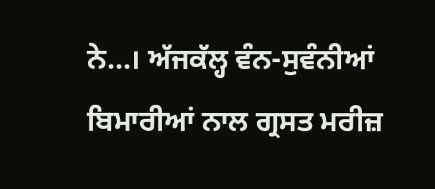ਨੇ...। ਅੱਜਕੱਲ੍ਹ ਵੰਨ-ਸੁਵੰਨੀਆਂ ਬਿਮਾਰੀਆਂ ਨਾਲ ਗ੍ਰਸਤ ਮਰੀਜ਼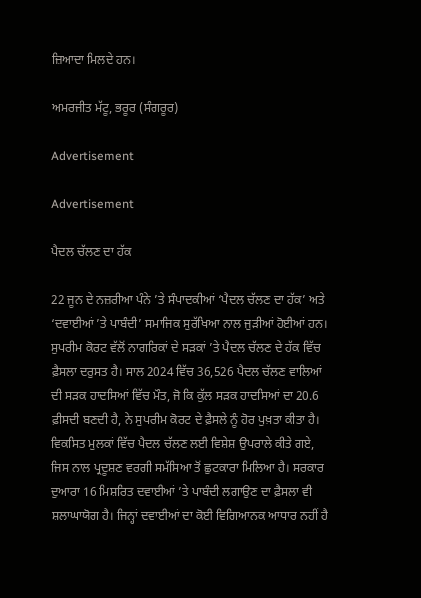ਜ਼ਿਆਦਾ ਮਿਲਦੇ ਹਨ।

ਅਮਰਜੀਤ ਮੱਟੂ, ਭਰੂਰ (ਸੰਗਰੂਰ)

Advertisement

Advertisement

ਪੈਦਲ ਚੱਲਣ ਦਾ ਹੱਕ

22 ਜੂਨ ਦੇ ਨਜ਼ਰੀਆ ਪੰਨੇ ’ਤੇ ਸੰਪਾਦਕੀਆਂ ‘ਪੈਦਲ ਚੱਲਣ ਦਾ ਹੱਕ’ ਅਤੇ ‘ਦਵਾਈਆਂ ’ਤੇ ਪਾਬੰਦੀ’ ਸਮਾਜਿਕ ਸੁਰੱਖਿਆ ਨਾਲ ਜੁੜੀਆਂ ਹੋਈਆਂ ਹਨ। ਸੁਪਰੀਮ ਕੋਰਟ ਵੱਲੋਂ ਨਾਗਰਿਕਾਂ ਦੇ ਸੜਕਾਂ ’ਤੇ ਪੈਦਲ ਚੱਲਣ ਦੇ ਹੱਕ ਵਿੱਚ ਫ਼ੈਸਲਾ ਦਰੁਸਤ ਹੈ। ਸਾਲ 2024 ਵਿੱਚ 36,526 ਪੈਦਲ ਚੱਲਣ ਵਾਲਿਆਂ ਦੀ ਸੜਕ ਹਾਦਸਿਆਂ ਵਿੱਚ ਮੌਤ, ਜੋ ਕਿ ਕੁੱਲ ਸੜਕ ਹਾਦਸਿਆਂ ਦਾ 20.6 ਫ਼ੀਸਦੀ ਬਣਦੀ ਹੈ, ਨੇ ਸੁਪਰੀਮ ਕੋਰਟ ਦੇ ਫ਼ੈਸਲੇ ਨੂੰ ਹੋਰ ਪੁਖ਼ਤਾ ਕੀਤਾ ਹੈ। ਵਿਕਸਿਤ ਮੁਲਕਾਂ ਵਿੱਚ ਪੈਦਲ ਚੱਲਣ ਲਈ ਵਿਸ਼ੇਸ਼ ਉਪਰਾਲੇ ਕੀਤੇ ਗਏ, ਜਿਸ ਨਾਲ ਪ੍ਰਦੂਸ਼ਣ ਵਰਗੀ ਸਮੱਸਿਆ ਤੋਂ ਛੁਟਕਾਰਾ ਮਿਲਿਆ ਹੈ। ਸਰਕਾਰ ਦੁਆਰਾ 16 ਮਿਸ਼ਰਿਤ ਦਵਾਈਆਂ ’ਤੇ ਪਾਬੰਦੀ ਲਗਾਉਣ ਦਾ ਫ਼ੈਸਲਾ ਵੀ ਸ਼ਲਾਘਾਯੋਗ ਹੈ। ਜਿਨ੍ਹਾਂ ਦਵਾਈਆਂ ਦਾ ਕੋਈ ਵਿਗਿਆਨਕ ਆਧਾਰ ਨਹੀਂ ਹੈ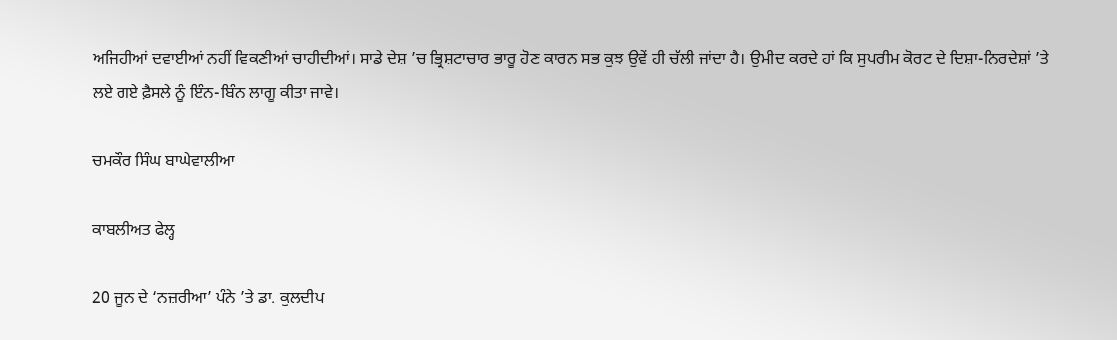ਅਜਿਹੀਆਂ ਦਵਾਈਆਂ ਨਹੀਂ ਵਿਕਣੀਆਂ ਚਾਹੀਦੀਆਂ। ਸਾਡੇ ਦੇਸ਼ ’ਚ ਭ੍ਰਿਸ਼ਟਾਚਾਰ ਭਾਰੂ ਹੋਣ ਕਾਰਨ ਸਭ ਕੁਝ ਉਵੇਂ ਹੀ ਚੱਲੀ ਜਾਂਦਾ ਹੈ। ਉਮੀਦ ਕਰਦੇ ਹਾਂ ਕਿ ਸੁਪਰੀਮ ਕੋਰਟ ਦੇ ਦਿਸ਼ਾ-ਨਿਰਦੇਸ਼ਾਂ ’ਤੇ ਲਏ ਗਏ ਫ਼ੈਸਲੇ ਨੂੰ ਇੰਨ-ਬਿੰਨ ਲਾਗੂ ਕੀਤਾ ਜਾਵੇ।

ਚਮਕੌਰ ਸਿੰਘ ਬਾਘੇਵਾਲੀਆ

ਕਾਬਲੀਅਤ ਫੇਲ੍ਹ

20 ਜੂਨ ਦੇ ‘ਨਜ਼ਰੀਆ’ ਪੰਨੇ ’ਤੇ ਡਾ. ਕੁਲਦੀਪ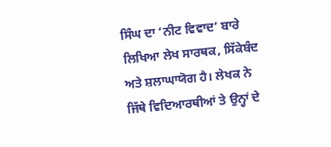ਸਿੰਘ ਦਾ ‘ਨੀਟ ਵਿਵਾਦ’ ਬਾਰੇ ਲਿਖਿਆ ਲੇਖ ਸਾਰਥਕ, ਸਿੱਕੇਬੰਦ ਅਤੇ ਸ਼ਲਾਘਾਯੋਗ ਹੈ। ਲੇਖਕ ਨੇ ਜਿੱਥੇ ਵਿਦਿਆਰਥੀਆਂ ਤੇ ਉਨ੍ਹਾਂ ਦੇ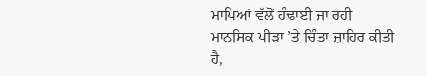ਮਾਪਿਆਂ ਵੱਲੋਂ ਹੰਢਾਈ ਜਾ ਰਹੀ ਮਾਨਸਿਕ ਪੀੜਾ ’ਤੇ ਚਿੰਤਾ ਜ਼ਾਹਿਰ ਕੀਤੀ ਹੈ,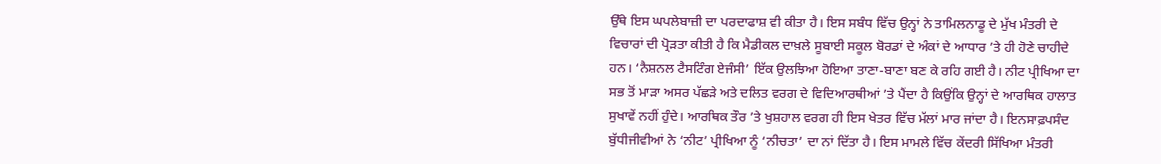ਉੱਥੇ ਇਸ ਘਪਲੇਬਾਜ਼ੀ ਦਾ ਪਰਦਾਫਾਸ਼ ਵੀ ਕੀਤਾ ਹੈ। ਇਸ ਸਬੰਧ ਵਿੱਚ ਉਨ੍ਹਾਂ ਨੇ ਤਾਮਿਲਨਾਡੂ ਦੇ ਮੁੱਖ ਮੰਤਰੀ ਦੇ ਵਿਚਾਰਾਂ ਦੀ ਪ੍ਰੋੜਤਾ ਕੀਤੀ ਹੈ ਕਿ ਮੈਡੀਕਲ ਦਾਖ਼ਲੇ ਸੂਬਾਈ ਸਕੂਲ ਬੋਰਡਾਂ ਦੇ ਅੰਕਾਂ ਦੇ ਆਧਾਰ ’ਤੇ ਹੀ ਹੋਣੇ ਚਾਹੀਦੇ ਹਨ। ‘ਨੈਸ਼ਨਲ ਟੈਸਟਿੰਗ ਏਜੰਸੀ’ ਇੱਕ ਉਲਝਿਆ ਹੋਇਆ ਤਾਣਾ-ਬਾਣਾ ਬਣ ਕੇ ਰਹਿ ਗਈ ਹੈ। ਨੀਟ ਪ੍ਰੀਖਿਆ ਦਾ ਸਭ ਤੋਂ ਮਾੜਾ ਅਸਰ ਪੱਛੜੇ ਅਤੇ ਦਲਿਤ ਵਰਗ ਦੇ ਵਿਦਿਆਰਥੀਆਂ ’ਤੇ ਪੈਂਦਾ ਹੈ ਕਿਉਂਕਿ ਉਨ੍ਹਾਂ ਦੇ ਆਰਥਿਕ ਹਾਲਾਤ ਸੁਖਾਵੇਂ ਨਹੀਂ ਹੁੰਦੇ। ਆਰਥਿਕ ਤੌਰ ’ਤੇ ਖੁਸ਼ਹਾਲ ਵਰਗ ਹੀ ਇਸ ਖੇਤਰ ਵਿੱਚ ਮੱਲਾਂ ਮਾਰ ਜਾਂਦਾ ਹੈ। ਇਨਸਾਫ਼ਪਸੰਦ ਬੁੱਧੀਜੀਵੀਆਂ ਨੇ ‘ਨੀਟ’ ਪ੍ਰੀਖਿਆ ਨੂੰ ‘ਨੀਚਤਾ’ ਦਾ ਨਾਂ ਦਿੱਤਾ ਹੈ। ਇਸ ਮਾਮਲੇ ਵਿੱਚ ਕੇਂਦਰੀ ਸਿੱਖਿਆ ਮੰਤਰੀ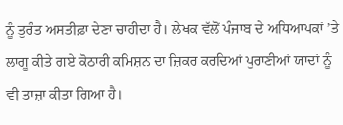ਨੂੰ ਤੁਰੰਤ ਅਸਤੀਫ਼ਾ ਦੇਣਾ ਚਾਹੀਦਾ ਹੈ। ਲੇਖਕ ਵੱਲੋਂ ਪੰਜਾਬ ਦੇ ਅਧਿਆਪਕਾਂ ’ਤੇ ਲਾਗੂ ਕੀਤੇ ਗਏ ਕੋਠਾਰੀ ਕਮਿਸ਼ਨ ਦਾ ਜ਼ਿਕਰ ਕਰਦਿਆਂ ਪੁਰਾਣੀਆਂ ਯਾਦਾਂ ਨੂੰ ਵੀ ਤਾਜ਼ਾ ਕੀਤਾ ਗਿਆ ਹੈ।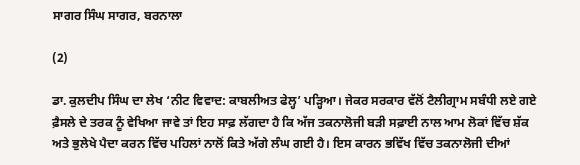ਸਾਗਰ ਸਿੰਘ ਸਾਗਰ, ਬਰਨਾਲਾ

(2)

ਡਾ. ਕੁਲਦੀਪ ਸਿੰਘ ਦਾ ਲੇਖ ‘ਨੀਟ ਵਿਵਾਦ: ਕਾਬਲੀਅਤ ਫੇਲ੍ਹ’ ਪੜ੍ਹਿਆ। ਜੇਕਰ ਸਰਕਾਰ ਵੱਲੋਂ ਟੈਲੀਗ੍ਰਾਮ ਸਬੰਧੀ ਲਏ ਗਏ ਫ਼ੈਸਲੇ ਦੇ ਤਰਕ ਨੂੰ ਵੇਖਿਆ ਜਾਵੇ ਤਾਂ ਇਹ ਸਾਫ਼ ਲੱਗਦਾ ਹੈ ਕਿ ਅੱਜ ਤਕਨਾਲੋਜੀ ਬੜੀ ਸਫ਼ਾਈ ਨਾਲ ਆਮ ਲੋਕਾਂ ਵਿੱਚ ਸ਼ੱਕ ਅਤੇ ਭੁਲੇਖੇ ਪੈਦਾ ਕਰਨ ਵਿੱਚ ਪਹਿਲਾਂ ਨਾਲੋਂ ਕਿਤੇ ਅੱਗੇ ਲੰਘ ਗਈ ਹੈ। ਇਸ ਕਾਰਨ ਭਵਿੱਖ ਵਿੱਚ ਤਕਨਾਲੋਜੀ ਦੀਆਂ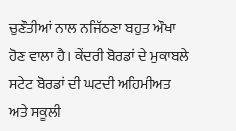ਚੁਣੌਤੀਆਂ ਨਾਲ ਨਜਿੱਠਣਾ ਬਹੁਤ ਔਖਾ ਹੋਣ ਵਾਲਾ ਹੈ। ਕੇਂਦਰੀ ਬੋਰਡਾਂ ਦੇ ਮੁਕਾਬਲੇ ਸਟੇਟ ਬੋਰਡਾਂ ਦੀ ਘਟਦੀ ਅਹਿਮੀਅਤ ਅਤੇ ਸਕੂਲੀ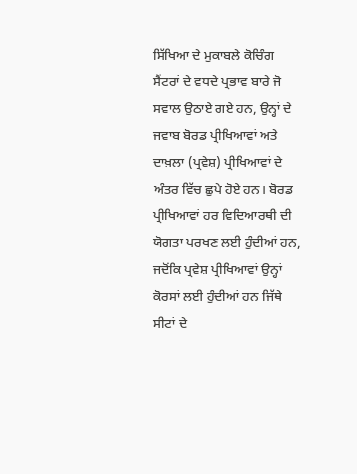ਸਿੱਖਿਆ ਦੇ ਮੁਕਾਬਲੇ ਕੋਚਿੰਗ ਸੈਂਟਰਾਂ ਦੇ ਵਧਦੇ ਪ੍ਰਭਾਵ ਬਾਰੇ ਜੋ ਸਵਾਲ ਉਠਾਏ ਗਏ ਹਨ, ਉਨ੍ਹਾਂ ਦੇ ਜਵਾਬ ਬੋਰਡ ਪ੍ਰੀਖਿਆਵਾਂ ਅਤੇ ਦਾਖ਼ਲਾ (ਪ੍ਰਵੇਸ਼) ਪ੍ਰੀਖਿਆਵਾਂ ਦੇ ਅੰਤਰ ਵਿੱਚ ਛੁਪੇ ਹੋਏ ਹਨ। ਬੋਰਡ ਪ੍ਰੀਖਿਆਵਾਂ ਹਰ ਵਿਦਿਆਰਥੀ ਦੀ ਯੋਗਤਾ ਪਰਖਣ ਲਈ ਹੁੰਦੀਆਂ ਹਨ, ਜਦੋਂਕਿ ਪ੍ਰਵੇਸ਼ ਪ੍ਰੀਖਿਆਵਾਂ ਉਨ੍ਹਾਂ ਕੋਰਸਾਂ ਲਈ ਹੁੰਦੀਆਂ ਹਨ ਜਿੱਥੇ ਸੀਟਾਂ ਦੇ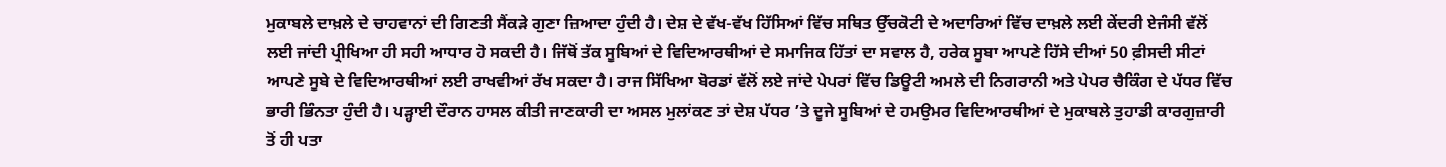ਮੁਕਾਬਲੇ ਦਾਖ਼ਲੇ ਦੇ ਚਾਹਵਾਨਾਂ ਦੀ ਗਿਣਤੀ ਸੈਂਕੜੇ ਗੁਣਾ ਜ਼ਿਆਦਾ ਹੁੰਦੀ ਹੈ। ਦੇਸ਼ ਦੇ ਵੱਖ-ਵੱਖ ਹਿੱਸਿਆਂ ਵਿੱਚ ਸਥਿਤ ਉੱਚਕੋਟੀ ਦੇ ਅਦਾਰਿਆਂ ਵਿੱਚ ਦਾਖ਼ਲੇ ਲਈ ਕੇਂਦਰੀ ਏਜੰਸੀ ਵੱਲੋਂ ਲਈ ਜਾਂਦੀ ਪ੍ਰੀਖਿਆ ਹੀ ਸਹੀ ਆਧਾਰ ਹੋ ਸਕਦੀ ਹੈ। ਜਿੱਥੋਂ ਤੱਕ ਸੂਬਿਆਂ ਦੇ ਵਿਦਿਆਰਥੀਆਂ ਦੇ ਸਮਾਜਿਕ ਹਿੱਤਾਂ ਦਾ ਸਵਾਲ ਹੈ, ਹਰੇਕ ਸੂਬਾ ਆਪਣੇ ਹਿੱਸੇ ਦੀਆਂ 50 ਫ਼ੀਸਦੀ ਸੀਟਾਂ ਆਪਣੇ ਸੂਬੇ ਦੇ ਵਿਦਿਆਰਥੀਆਂ ਲਈ ਰਾਖਵੀਆਂ ਰੱਖ ਸਕਦਾ ਹੈ। ਰਾਜ ਸਿੱਖਿਆ ਬੋਰਡਾਂ ਵੱਲੋਂ ਲਏ ਜਾਂਦੇ ਪੇਪਰਾਂ ਵਿੱਚ ਡਿਊਟੀ ਅਮਲੇ ਦੀ ਨਿਗਰਾਨੀ ਅਤੇ ਪੇਪਰ ਚੈਕਿੰਗ ਦੇ ਪੱਧਰ ਵਿੱਚ ਭਾਰੀ ਭਿੰਨਤਾ ਹੁੰਦੀ ਹੈ। ਪੜ੍ਹਾਈ ਦੌਰਾਨ ਹਾਸਲ ਕੀਤੀ ਜਾਣਕਾਰੀ ਦਾ ਅਸਲ ਮੁਲਾਂਕਣ ਤਾਂ ਦੇਸ਼ ਪੱਧਰ ’ਤੇ ਦੂਜੇ ਸੂਬਿਆਂ ਦੇ ਹਮਉਮਰ ਵਿਦਿਆਰਥੀਆਂ ਦੇ ਮੁਕਾਬਲੇ ਤੁਹਾਡੀ ਕਾਰਗੁਜ਼ਾਰੀ ਤੋਂ ਹੀ ਪਤਾ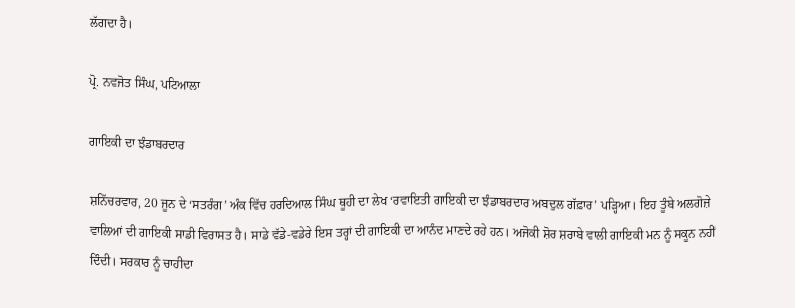ਲੱਗਦਾ ਹੈ।

ਪ੍ਰੋ. ਨਵਜੋਤ ਸਿੰਘ, ਪਟਿਆਲਾ

ਗਾਇਕੀ ਦਾ ਝੰਡਾਬਰਦਾਰ

ਸ਼ਨਿੱਚਰਵਾਰ, 20 ਜੂਨ ਦੇ ‘ਸਤਰੰਗ’ ਅੰਕ ਵਿੱਚ ਹਰਦਿਆਲ ਸਿੰਘ ਥੂਹੀ ਦਾ ਲੇਖ ‘ਰਵਾਇਤੀ ਗਾਇਕੀ ਦਾ ਝੰਡਾਬਰਦਾਰ ਅਬਦੁਲ ਗੱਫ਼ਾਰ’ ਪੜ੍ਹਿਆ। ਇਹ ਤੂੰਬੇ ਅਲਗੋਜ਼ੇ ਵਾਲਿਆਂ ਦੀ ਗਾਇਕੀ ਸਾਡੀ ਵਿਰਾਸਤ ਹੈ। ਸਾਡੇ ਵੱਡੇ-ਵਡੇਰੇ ਇਸ ਤਰ੍ਹਾਂ ਦੀ ਗਾਇਕੀ ਦਾ ਆਨੰਦ ਮਾਣਦੇ ਰਹੇ ਹਨ। ਅਜੋਕੀ ਸ਼ੋਰ ਸ਼ਰਾਬੇ ਵਾਲੀ ਗਾਇਕੀ ਮਨ ਨੂੰ ਸਕੂਨ ਨਹੀਂ ਦਿੰਦੀ। ਸਰਕਾਰ ਨੂੰ ਚਾਹੀਦਾ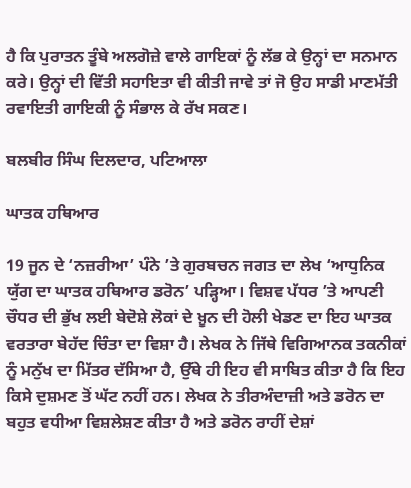ਹੈ ਕਿ ਪੁਰਾਤਨ ਤੂੰਬੇ ਅਲਗੋਜ਼ੇ ਵਾਲੇ ਗਾਇਕਾਂ ਨੂੰ ਲੱਭ ਕੇ ਉਨ੍ਹਾਂ ਦਾ ਸਨਮਾਨ ਕਰੇ। ਉਨ੍ਹਾਂ ਦੀ ਵਿੱਤੀ ਸਹਾਇਤਾ ਵੀ ਕੀਤੀ ਜਾਵੇ ਤਾਂ ਜੋ ਉਹ ਸਾਡੀ ਮਾਣਮੱਤੀ ਰਵਾਇਤੀ ਗਾਇਕੀ ਨੂੰ ਸੰਭਾਲ ਕੇ ਰੱਖ ਸਕਣ।

ਬਲਬੀਰ ਸਿੰਘ ਦਿਲਦਾਰ, ਪਟਿਆਲਾ

ਘਾਤਕ ਹਥਿਆਰ

19 ਜੂਨ ਦੇ ‘ਨਜ਼ਰੀਆ’ ਪੰਨੇ ’ਤੇ ਗੁਰਬਚਨ ਜਗਤ ਦਾ ਲੇਖ ‘ਆਧੁਨਿਕ ਯੁੱਗ ਦਾ ਘਾਤਕ ਹਥਿਆਰ ਡਰੋਨ’ ਪੜ੍ਹਿਆ। ਵਿਸ਼ਵ ਪੱਧਰ ’ਤੇ ਆਪਣੀ ਚੌਧਰ ਦੀ ਭੁੱਖ ਲਈ ਬੇਦੋਸ਼ੇ ਲੋਕਾਂ ਦੇ ਖ਼ੂਨ ਦੀ ਹੋਲੀ ਖੇਡਣ ਦਾ ਇਹ ਘਾਤਕ ਵਰਤਾਰਾ ਬੇਹੱਦ ਚਿੰਤਾ ਦਾ ਵਿਸ਼ਾ ਹੈ। ਲੇਖਕ ਨੇ ਜਿੱਥੇ ਵਿਗਿਆਨਕ ਤਕਨੀਕਾਂ ਨੂੰ ਮਨੁੱਖ ਦਾ ਮਿੱਤਰ ਦੱਸਿਆ ਹੈ, ਉੱਥੇ ਹੀ ਇਹ ਵੀ ਸਾਬਿਤ ਕੀਤਾ ਹੈ ਕਿ ਇਹ ਕਿਸੇ ਦੁਸ਼ਮਣ ਤੋਂ ਘੱਟ ਨਹੀਂ ਹਨ। ਲੇਖਕ ਨੇ ਤੀਰਅੰਦਾਜ਼ੀ ਅਤੇ ਡਰੋਨ ਦਾ ਬਹੁਤ ਵਧੀਆ ਵਿਸ਼ਲੇਸ਼ਣ ਕੀਤਾ ਹੈ ਅਤੇ ਡਰੋਨ ਰਾਹੀਂ ਦੇਸ਼ਾਂ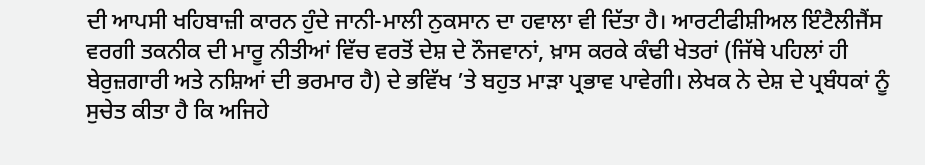ਦੀ ਆਪਸੀ ਖਹਿਬਾਜ਼ੀ ਕਾਰਨ ਹੁੰਦੇ ਜਾਨੀ-ਮਾਲੀ ਨੁਕਸਾਨ ਦਾ ਹਵਾਲਾ ਵੀ ਦਿੱਤਾ ਹੈ। ਆਰਟੀਫੀਸ਼ੀਅਲ ਇੰਟੈਲੀਜੈਂਸ ਵਰਗੀ ਤਕਨੀਕ ਦੀ ਮਾਰੂ ਨੀਤੀਆਂ ਵਿੱਚ ਵਰਤੋਂ ਦੇਸ਼ ਦੇ ਨੌਜਵਾਨਾਂ, ਖ਼ਾਸ ਕਰਕੇ ਕੰਢੀ ਖੇਤਰਾਂ (ਜਿੱਥੇ ਪਹਿਲਾਂ ਹੀ ਬੇਰੁਜ਼ਗਾਰੀ ਅਤੇ ਨਸ਼ਿਆਂ ਦੀ ਭਰਮਾਰ ਹੈ) ਦੇ ਭਵਿੱਖ ’ਤੇ ਬਹੁਤ ਮਾੜਾ ਪ੍ਰਭਾਵ ਪਾਵੇਗੀ। ਲੇਖਕ ਨੇ ਦੇਸ਼ ਦੇ ਪ੍ਰਬੰਧਕਾਂ ਨੂੰ ਸੁਚੇਤ ਕੀਤਾ ਹੈ ਕਿ ਅਜਿਹੇ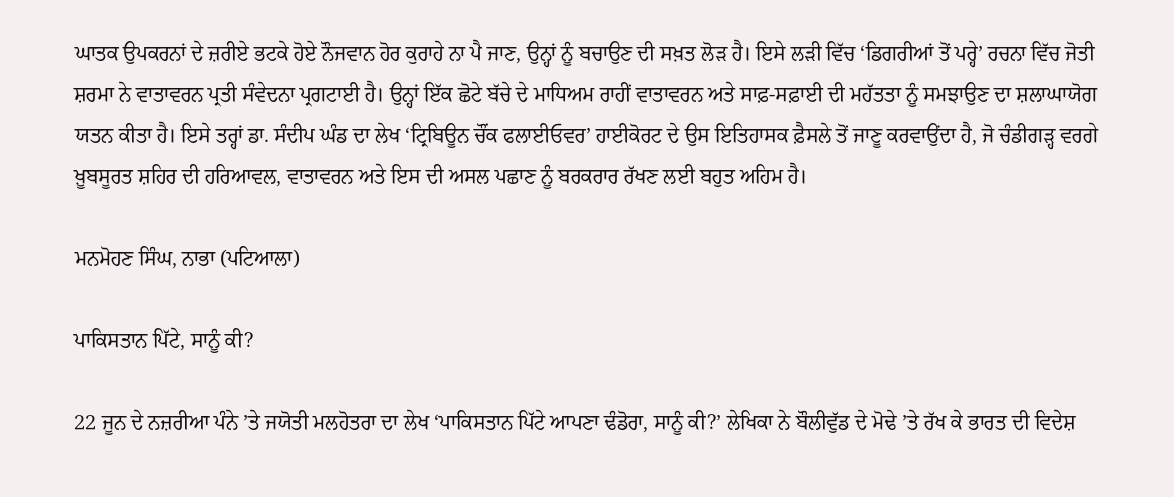ਘਾਤਕ ਉਪਕਰਨਾਂ ਦੇ ਜ਼ਰੀਏ ਭਟਕੇ ਹੋਏ ਨੌਜਵਾਨ ਹੋਰ ਕੁਰਾਹੇ ਨਾ ਪੈ ਜਾਣ, ਉਨ੍ਹਾਂ ਨੂੰ ਬਚਾਉਣ ਦੀ ਸਖ਼ਤ ਲੋੜ ਹੈ। ਇਸੇ ਲੜੀ ਵਿੱਚ ‘ਡਿਗਰੀਆਂ ਤੋਂ ਪਰ੍ਹੇ’ ਰਚਨਾ ਵਿੱਚ ਜੋਤੀ ਸ਼ਰਮਾ ਨੇ ਵਾਤਾਵਰਨ ਪ੍ਰਤੀ ਸੰਵੇਦਨਾ ਪ੍ਰਗਟਾਈ ਹੈ। ਉਨ੍ਹਾਂ ਇੱਕ ਛੋਟੇ ਬੱਚੇ ਦੇ ਮਾਧਿਅਮ ਰਾਹੀਂ ਵਾਤਾਵਰਨ ਅਤੇ ਸਾਫ਼-ਸਫ਼ਾਈ ਦੀ ਮਹੱਤਤਾ ਨੂੰ ਸਮਝਾਉਣ ਦਾ ਸ਼ਲਾਘਾਯੋਗ ਯਤਨ ਕੀਤਾ ਹੈ। ਇਸੇ ਤਰ੍ਹਾਂ ਡਾ. ਸੰਦੀਪ ਘੰਡ ਦਾ ਲੇਖ ‘ਟ੍ਰਿਬਿਊਨ ਚੌਂਕ ਫਲਾਈਓਵਰ’ ਹਾਈਕੋਰਟ ਦੇ ਉਸ ਇਤਿਹਾਸਕ ਫ਼ੈਸਲੇ ਤੋਂ ਜਾਣੂ ਕਰਵਾਉਂਦਾ ਹੈ, ਜੋ ਚੰਡੀਗੜ੍ਹ ਵਰਗੇ ਖ਼ੂਬਸੂਰਤ ਸ਼ਹਿਰ ਦੀ ਹਰਿਆਵਲ, ਵਾਤਾਵਰਨ ਅਤੇ ਇਸ ਦੀ ਅਸਲ ਪਛਾਣ ਨੂੰ ਬਰਕਰਾਰ ਰੱਖਣ ਲਈ ਬਹੁਤ ਅਹਿਮ ਹੈ।

ਮਨਮੋਹਣ ਸਿੰਘ, ਨਾਭਾ (ਪਟਿਆਲਾ)

ਪਾਕਿਸਤਾਨ ਪਿੱਟੇ, ਸਾਨੂੰ ਕੀ?

22 ਜੂਨ ਦੇ ਨਜ਼ਰੀਆ ਪੰਨੇ ’ਤੇ ਜਯੋਤੀ ਮਲਹੋਤਰਾ ਦਾ ਲੇਖ ‘ਪਾਕਿਸਤਾਨ ਪਿੱਟੇ ਆਪਣਾ ਢੰਡੋਰਾ, ਸਾਨੂੰ ਕੀ?’ ਲੇਖਿਕਾ ਨੇ ਬੌਲੀਵੁੱਡ ਦੇ ਮੋਢੇ ’ਤੇ ਰੱਖ ਕੇ ਭਾਰਤ ਦੀ ਵਿਦੇਸ਼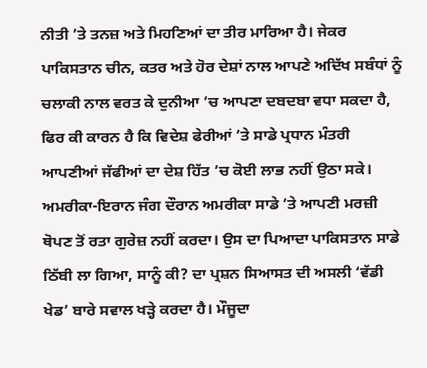ਨੀਤੀ ’ਤੇ ਤਨਜ਼ ਅਤੇ ਮਿਹਣਿਆਂ ਦਾ ਤੀਰ ਮਾਰਿਆ ਹੈ। ਜੇਕਰ ਪਾਕਿਸਤਾਨ ਚੀਨ, ਕਤਰ ਅਤੇ ਹੋਰ ਦੇਸ਼ਾਂ ਨਾਲ ਆਪਣੇ ਅਦਿੱਖ ਸਬੰਧਾਂ ਨੂੰ ਚਲਾਕੀ ਨਾਲ ਵਰਤ ਕੇ ਦੁਨੀਆ ’ਚ ਆਪਣਾ ਦਬਦਬਾ ਵਧਾ ਸਕਦਾ ਹੈ, ਫਿਰ ਕੀ ਕਾਰਨ ਹੈ ਕਿ ਵਿਦੇਸ਼ ਫੇਰੀਆਂ ’ਤੇ ਸਾਡੇ ਪ੍ਰਧਾਨ ਮੰਤਰੀ ਆਪਣੀਆਂ ਜੱਫੀਆਂ ਦਾ ਦੇਸ਼ ਹਿੱਤ ’ਚ ਕੋਈ ਲਾਭ ਨਹੀਂ ਉਠਾ ਸਕੇ। ਅਮਰੀਕਾ-ਇਰਾਨ ਜੰਗ ਦੌਰਾਨ ਅਮਰੀਕਾ ਸਾਡੇ ’ਤੇ ਆਪਣੀ ਮਰਜ਼ੀ ਥੋਪਣ ਤੋਂ ਰਤਾ ਗੁਰੇਜ਼ ਨਹੀਂ ਕਰਦਾ। ਉਸ ਦਾ ਪਿਆਦਾ ਪਾਕਿਸਤਾਨ ਸਾਡੇ ਠਿੱਬੀ ਲਾ ਗਿਆ, ਸਾਨੂੰ ਕੀ? ਦਾ ਪ੍ਰਸ਼ਨ ਸਿਆਸਤ ਦੀ ਅਸਲੀ ‘ਵੱਡੀ ਖੇਡ’ ਬਾਰੇ ਸਵਾਲ ਖੜ੍ਹੇ ਕਰਦਾ ਹੈ। ਮੌਜੂਦਾ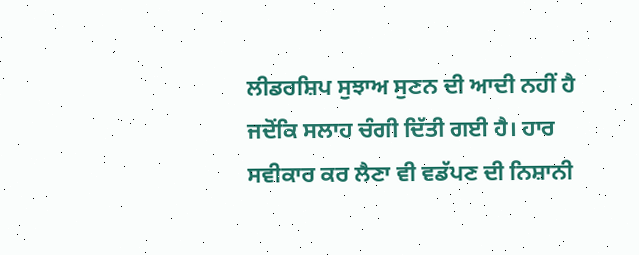ਲੀਡਰਸ਼ਿਪ ਸੁਝਾਅ ਸੁਣਨ ਦੀ ਆਦੀ ਨਹੀਂ ਹੈ ਜਦੋਂਕਿ ਸਲਾਹ ਚੰਗੀ ਦਿੱਤੀ ਗਈ ਹੈ। ਹਾਰ ਸਵੀਕਾਰ ਕਰ ਲੈਣਾ ਵੀ ਵਡੱਪਣ ਦੀ ਨਿਸ਼ਾਨੀ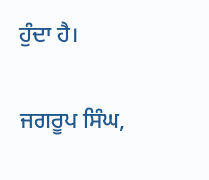ਹੁੰਦਾ ਹੈ।

ਜਗਰੂਪ ਸਿੰਘ,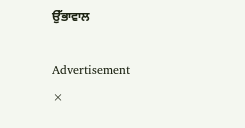ਉੱਭਾਵਾਲ

Advertisement
×